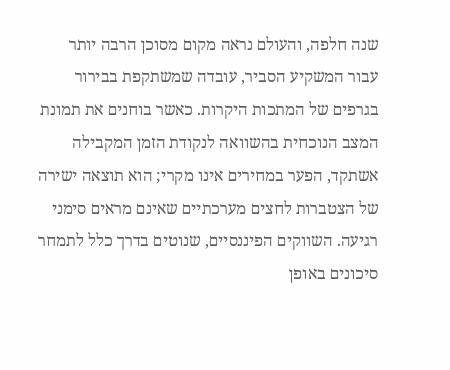שנה חלפה, והעולם נראה מקום מסוכן הרבה יותר עבור המשקיע הסביר, עובדה שמשתקפת בבירור בגרפים של המתכות היקרות. כאשר בוחנים את תמונת המצב הנוכחית בהשוואה לנקודת הזמן המקבילה אשתקד, הפער במחירים אינו מקרי; הוא תוצאה ישירה של הצטברות לחצים מערכתיים שאינם מראים סימני רגיעה. השווקים הפיננסיים, שנוטים בדרך כלל לתמחר סיכונים באופן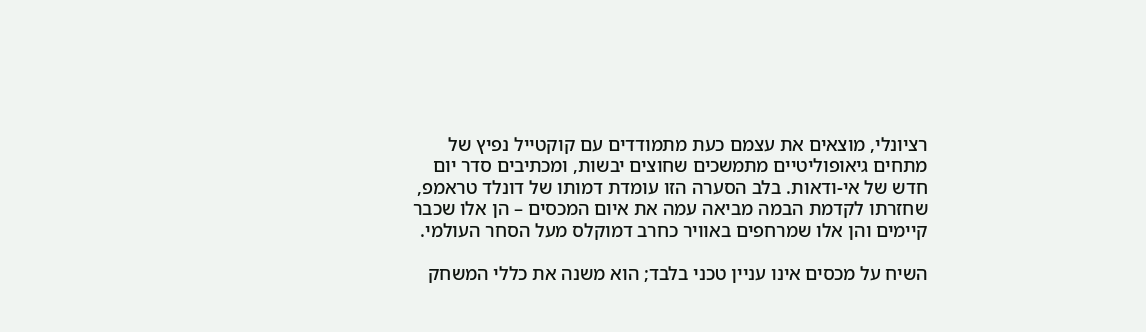רציונלי, מוצאים את עצמם כעת מתמודדים עם קוקטייל נפיץ של מתחים גיאופוליטיים מתמשכים שחוצים יבשות, ומכתיבים סדר יום חדש של אי-ודאות. בלב הסערה הזו עומדת דמותו של דונלד טראמפ, שחזרתו לקדמת הבמה מביאה עמה את איום המכסים – הן אלו שכבר קיימים והן אלו שמרחפים באוויר כחרב דמוקלס מעל הסחר העולמי.

השיח על מכסים אינו עניין טכני בלבד; הוא משנה את כללי המשחק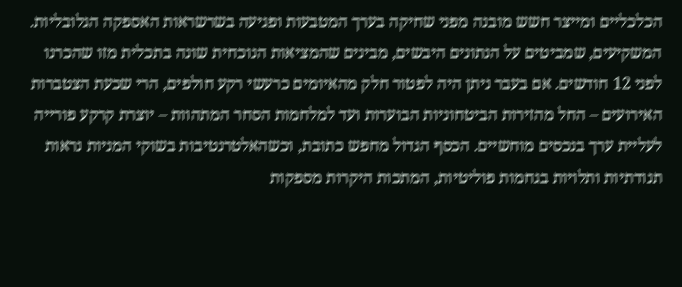הכלכליים ומייצר חשש מובנה מפני שחיקה בערך המטבעות ופגיעה בשרשראות האספקה הגלובליות. המשקיעים, שמביטים על הנתונים היבשים, מבינים שהמציאות הנוכחית שונה בתכלית מזו שהכרנו לפני 12 חודשים. אם בעבר ניתן היה לפטור חלק מהאיומים כרעשי רקע חולפים, הרי שכעת הצטברות האירועים – החל מהזירות הביטחוניות הבוערות ועד למלחמות הסחר המתהוות – יוצרת קרקע פורייה לעליית ערך בנכסים מוחשיים. הכסף הגדול מחפש כתובת, וכשהאלטרנטיבות בשוקי המניות נראות תנודתיות ותלויות בגחמות פוליטיות, המתכות היקרות מספקות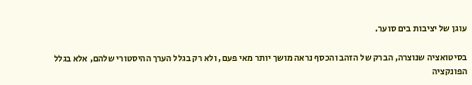עוגן של יציבות בים סוער.

בסיטואציה שנוצרה, הברק של הזהב והכסף נראה מושך יותר מאי פעם, ולא רק בגלל הערך ההיסטורי שלהם, אלא בגלל הפונקציה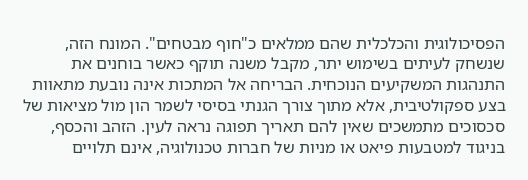הפסיכולוגית והכלכלית שהם ממלאים כ"חוף מבטחים". המונח הזה, שנשחק לעיתים בשימוש יתר, מקבל משנה תוקף כאשר בוחנים את התנהגות המשקיעים הנוכחית. הבריחה אל המתכות אינה נובעת מתאוות בצע ספקולטיבית, אלא מתוך צורך הגנתי בסיסי לשמר הון מול מציאות של סכסוכים מתמשכים שאין להם תאריך תפוגה נראה לעין. הזהב והכסף, בניגוד למטבעות פיאט או מניות של חברות טכנולוגיה, אינם תלויים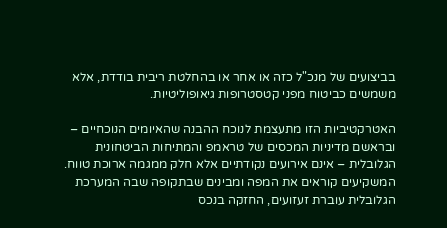בביצועים של מנכ"ל כזה או אחר או בהחלטת ריבית בודדת, אלא משמשים כביטוח מפני קטסטרופות גיאופוליטיות.

האטרקטיביות הזו מתעצמת לנוכח ההבנה שהאיומים הנוכחיים – ובראשם מדיניות המכסים של טראמפ והמתיחות הביטחונית הגלובלית – אינם אירועים נקודתיים אלא חלק ממגמה ארוכת טווח. המשקיעים קוראים את המפה ומבינים שבתקופה שבה המערכת הגלובלית עוברת זעזועים, החזקה בנכס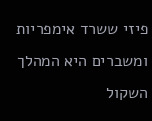פיזי ששרד אימפריות ומשברים היא המהלך השקול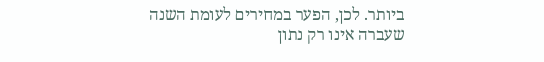ביותר. לכן, הפער במחירים לעומת השנה שעברה אינו רק נתון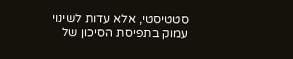סטטיסטי, אלא עדות לשינוי עמוק בתפיסת הסיכון של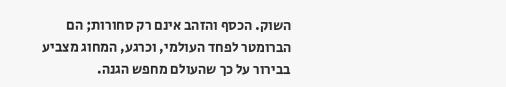השוק. הכסף והזהב אינם רק סחורות; הם הברומטר לפחד העולמי, וכרגע, המחוג מצביע בבירור על כך שהעולם מחפש הגנה.